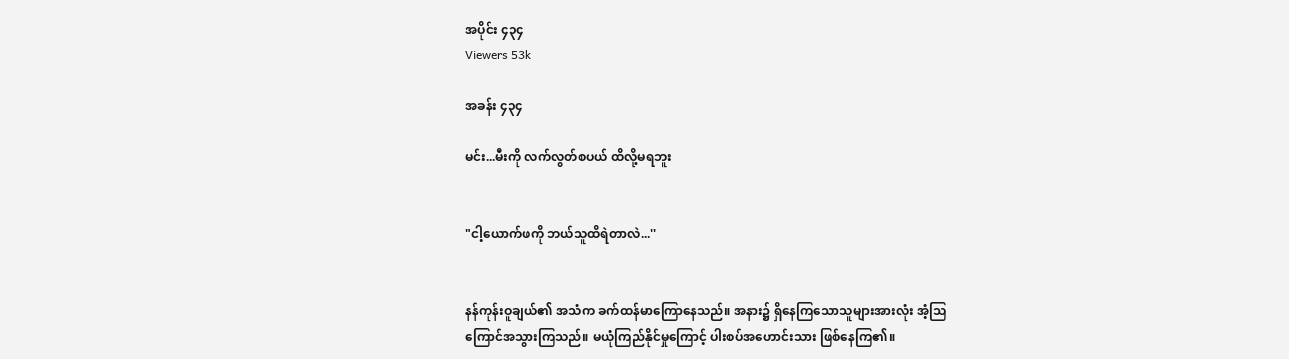အပိုင်း ၄၃၄
Viewers 53k

အခန်း ၄၃၄

မင်း...မီးကို လက်လွတ်စပယ် ထိလို့မရဘူး


"ငါ့ယောက်ဖကို ဘယ်သူထိရဲတာလဲ...''


နန်ကုန်းဝူချယ်၏ အသံက ခက်ထန်မာကြောနေသည်။ အနား၌ ရှိနေကြသောသူများအားလုံး အံ့သြကြောင်အသွားကြသည်။ မယုံကြည်နိုင်မှုကြောင့် ပါးစပ်အဟောင်းသား ဖြစ်နေကြ၏။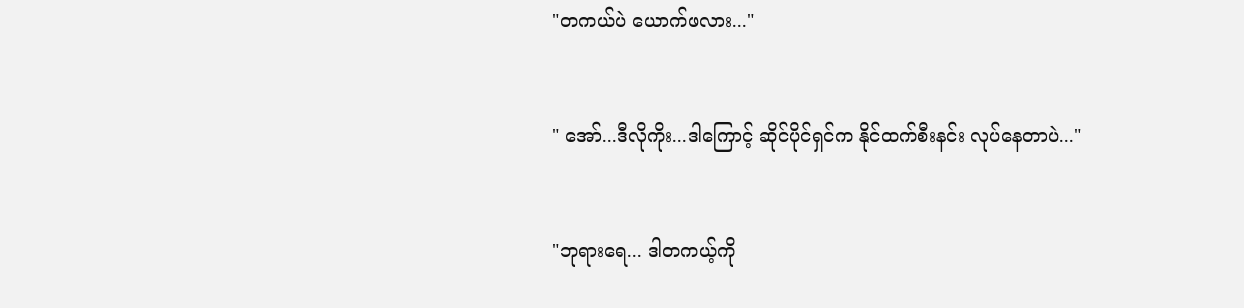"တကယ်ပဲ ယောက်ဖလား..."


" အော်...ဒီလိုကိုး...ဒါကြောင့် ဆိုင်ပိုင်ရှင်က နိုင်ထက်စီးနင်း လုပ်နေတာပဲ..."


"ဘုရားရေ... ဒါတကယ့်ကို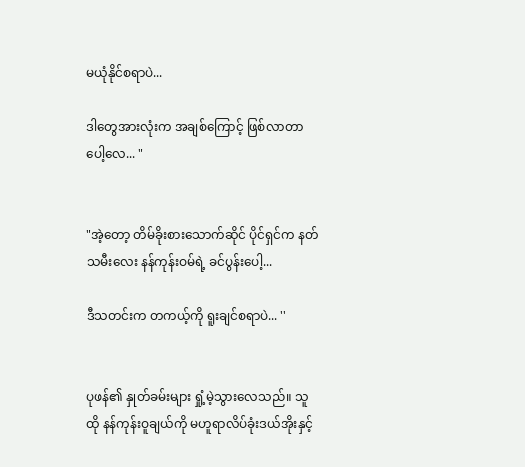မယုံနိုင်စရာပဲ...

ဒါတွေအားလုံးက အချစ်ကြောင့် ဖြစ်လာတာပေါ့လေ... "


"အဲ့တော့ တိမ်ခိုးစားသောက်ဆိုင် ပိုင်ရှင်က နတ်သမီးလေး နန်ကုန်းဝမ်ရဲ့ ခင်ပွန်းပေါ့...

ဒီသတင်းက တကယ့်ကို ရူးချင်စရာပဲ... ''


ပုဖန်၏ နှုတ်ခမ်းများ ရှုံ့မဲ့သွားလေသည်။ သူ ထို နန်ကုန်းဝူချယ်ကို မဟူရာလိပ်ခုံးဒယ်အိုးနှင့်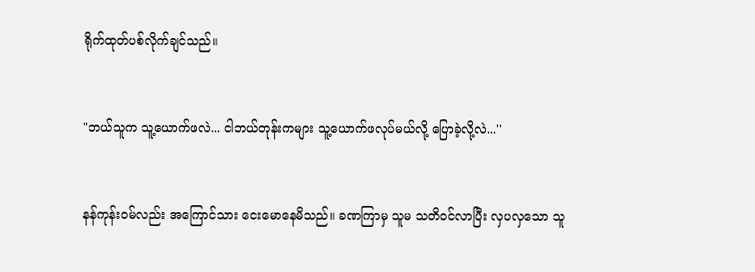ရိုက်ထုတ်ပစ်လိုက်ချင်သည်။


"ဘယ်သူက သူ့ယောက်ဖလဲ... ငါဘယ်တုန်းကများ သူ့ယောက်ဖလုပ်မယ်လို့ ပြောခဲ့လို့လဲ...''


နန်ကုန်းဝမ်လည်း အကြောင်သား ငေးမောနေမိသည်။ ခဏကြာမှ သူမ သတိဝင်လာပြီး လှပလှသော သူ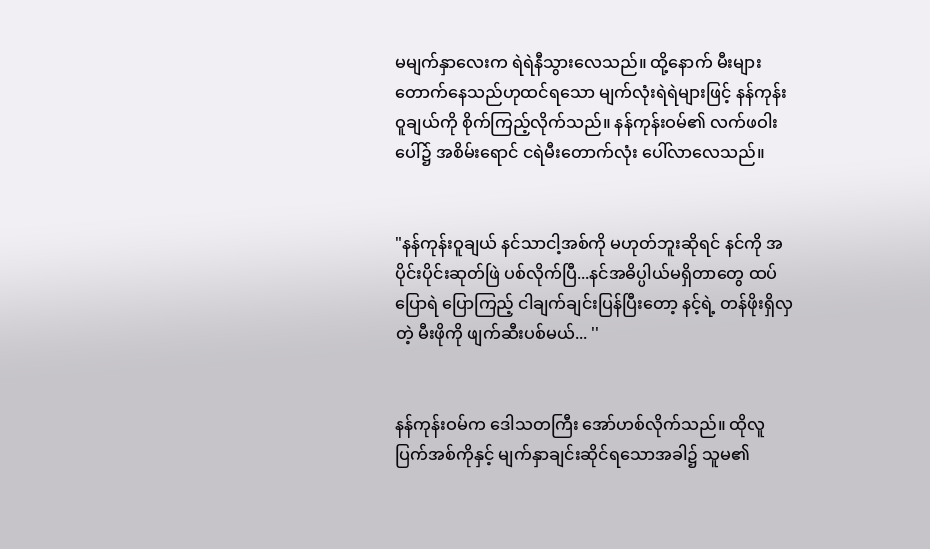မမျက်နှာလေးက ရဲရဲနီသွားလေသည်။ ထို့နောက် မီးများတောက်နေသည်ဟုထင်ရသော မျက်လုံးရဲရဲများဖြင့် နန်ကုန်းဝူချယ်ကို စိုက်ကြည့်လိုက်သည်။ နန်ကုန်းဝမ်၏ လက်ဖဝါးပေါ်၌ အစိမ်းရောင် ငရဲမီးတောက်လုံး ပေါ်လာလေသည်။


"နန်ကုန်းဝူချယ် နင်သာငါ့အစ်ကို မဟုတ်ဘူးဆိုရင် နင်ကို အပိုင်းပိုင်းဆုတ်ဖြဲ ပစ်လိုက်ပြီ...နင်အဓိပ္ပါယ်မရှိတာတွေ ထပ်ပြောရဲ ပြောကြည့် ငါချက်ချင်းပြန်ပြီးတော့ နင့်ရဲ့ တန်ဖိုးရှိလှတဲ့ မီးဖိုကို ဖျက်ဆီးပစ်မယ်... ''


နန်ကုန်းဝမ်က ဒေါသတကြီး အော်ဟစ်လိုက်သည်။ ထိုလူပြက်အစ်ကိုနှင့် မျက်နှာချင်းဆိုင်ရသောအခါ၌ သူမ၏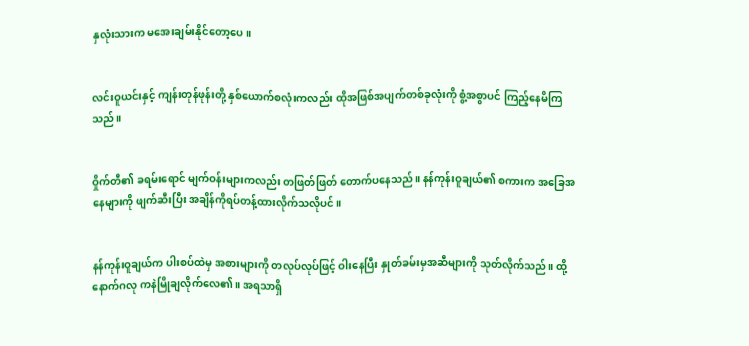နှလုံးသားက မအေးချမ်းနိုင်တော့ပေ။


လင်းဝူယင်းနှင့် ကျန်းတုန်ဖုန်းတို့ နှစ်ယောက်စလုံးကလည်း ထိုအဖြစ်အပျက်တစ်ခုလုံးကို စွံ့အစွာပင် ကြည့်နေမိကြသည်။


ဝှိုက်တီ၏ ခရမ်းရောင် မျက်ဝန်းများကလည်း တဖြတ်ဖြတ် တောက်ပနေသည်။ နန်ကုန်းဝူချယ်၏ စကားက အခြေအနေများကို ဖျက်ဆီးပြီး အချိန်ကိုရပ်တန့်ထားလိုက်သလိုပင်။


နန်ကုန်းဝူချယ်က ပါးစပ်ထဲမှ အစားများကို တလုပ်လုပ်ဖြင့် ဝါးနေပြီး နှုတ်ခမ်းမှအဆီများကို သုတ်လိုက်သည်။ ထို့နောက်ဂလု ကနဲမြိုချလိုက်လေ၏။ အရသာရှိ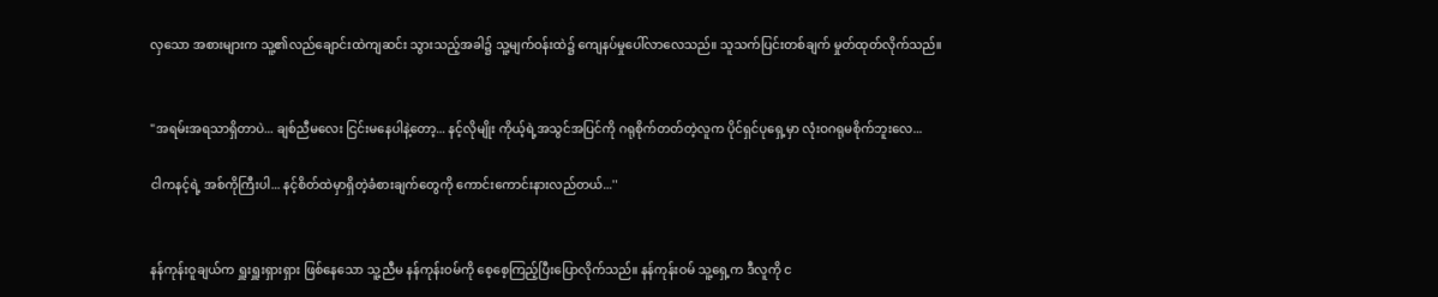လှသော အစားများက သူ့၏လည်ချောင်းထဲကျဆင်း သွားသည့်အခါ၌ သူ့မျက်ဝန်းထဲ၌ ကျေနပ်မှုပေါ်လာလေသည်။ သူသက်ပြင်းတစ်ချက် မှုတ်ထုတ်လိုက်သည်။


"အရမ်းအရသာရှိတာပဲ... ချစ်ညီမလေး ငြင်းမနေပါနဲ့တော့... နင့်လိုမျိုး ကိုယ့်ရဲ့အသွင်အပြင်ကို ဂရုစိုက်တတ်တဲ့လူက ပိုင်ရှင်ပုရှေ့မှာ လုံးဝဂရုမစိုက်ဘူးလေ...

ငါကနင့်ရဲ့ အစ်ကိုကြီးပါ... နင့်စိတ်ထဲမှာရှိတဲ့ခံစားချက်တွေကို ကောင်းကောင်းနားလည်တယ်...''


နန်ကုန်းဝူချယ်က ရှူးရှူးရှားရှား ဖြစ်နေသော သူ့ညီမ နန်ကုန်းဝမ်ကို စေ့စေ့ကြည့်ပြီးပြောလိုက်သည်။ နန်ကုန်းဝမ် သူ့ရှေ့က ဒီလူကို င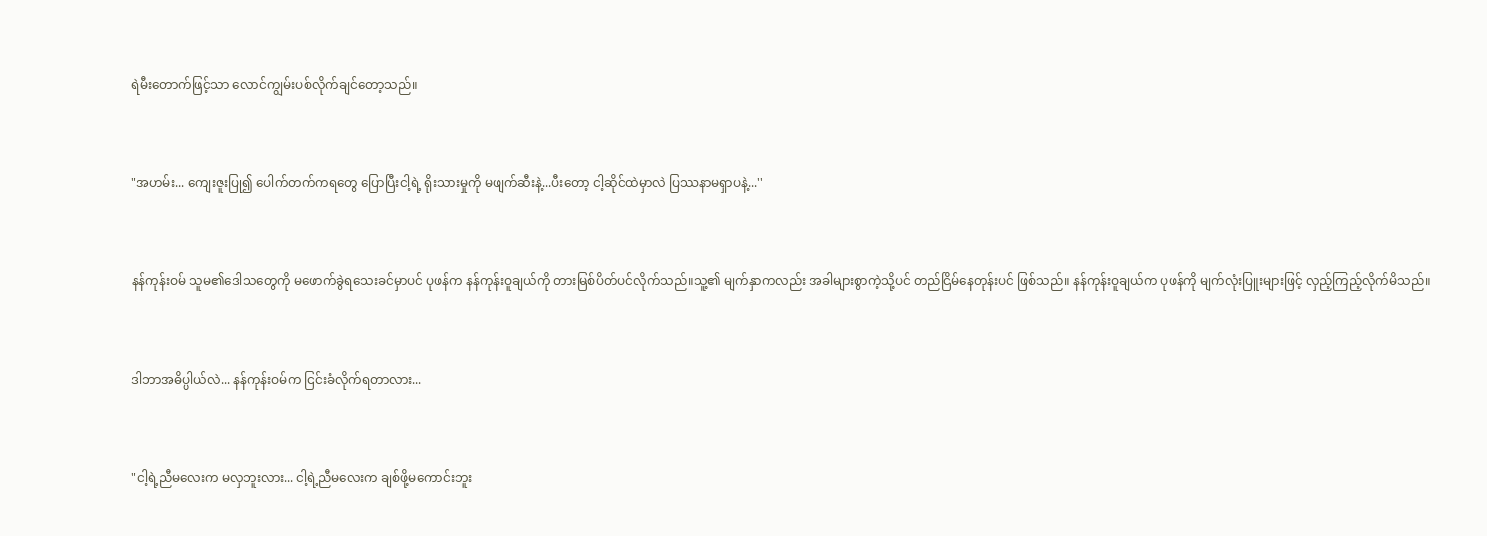ရဲမီးတောက်ဖြင့်သာ လောင်ကျွမ်းပစ်လိုက်ချင်တော့သည်။


"အဟမ်း... ကျေးဇူးပြု၍ ပေါက်တက်ကရတွေ ပြောပြီးငါ့ရဲ့ ရိုးသားမှုကို မဖျက်ဆီးနဲ့...ပီးတော့ ငါ့ဆိုင်ထဲမှာလဲ ပြဿနာမရှာပနဲ့...''


နန်ကုန်းဝမ် သူမ၏ဒေါသတွေကို မဖောက်ခွဲရသေးခင်မှာပင် ပုဖန်က နန်ကုန်းဝူချယ်ကို တားမြစ်ပိတ်ပင်လိုက်သည်။သူ့၏ မျက်နှာကလည်း အခါများစွာကဲ့သို့ပင် တည်ငြိမ်နေတုန်းပင် ဖြစ်သည်။ နန်ကုန်းဝူချယ်က ပုဖန်ကို မျက်လုံးပြူးများဖြင့် လှည့်ကြည့်လိုက်မိသည်။


ဒါဘာအဓိပ္ပါယ်လဲ... နန်ကုန်းဝမ်က ငြင်းခံလိုက်ရတာလား...


"ငါ့ရဲ့ညီမလေးက မလှဘူးလား... ငါ့ရဲ့ညီမလေးက ချစ်ဖို့မကောင်းဘူး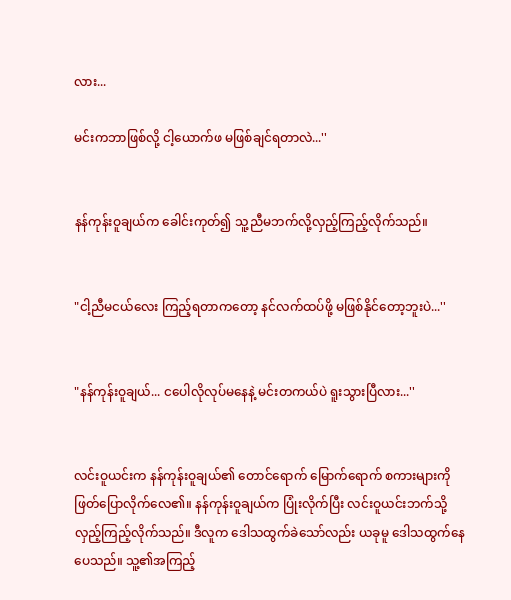လား...

မင်းကဘာဖြစ်လို့ ငါ့ယောက်ဖ မဖြစ်ချင်ရတာလဲ...''


နန်ကုန်းဝူချယ်က ခေါင်းကုတ်၍ သူ့ညီမဘက်လို့လှည့်ကြည့်လိုက်သည်။


"ငါ့ညီမငယ်လေး ကြည့်ရတာကတော့ နင်လက်ထပ်ဖို့ မဖြစ်နိုင်တော့ဘူးပဲ...''


"နန်ကုန်းဝူချယ်... ငပေါလိုလုပ်မနေနဲ့ မင်းတကယ်ပဲ ရူးသွားပြီလား...''


လင်းဝူယင်းက နန်ကုန်းဝူချယ်၏ တောင်ရောက် မြောက်ရောက် စကားများကို ဖြတ်ပြောလိုက်လေ၏။ နန်ကုန်းဝူချယ်က ပြုံးလိုက်ပြီး လင်းဝူယင်းဘက်သို့ လှည့်ကြည့်လိုက်သည်။ ဒီလူက ဒေါသထွက်ခဲသော်လည်း ယခုမူ ဒေါသထွက်နေပေသည်။ သူ့၏အကြည့်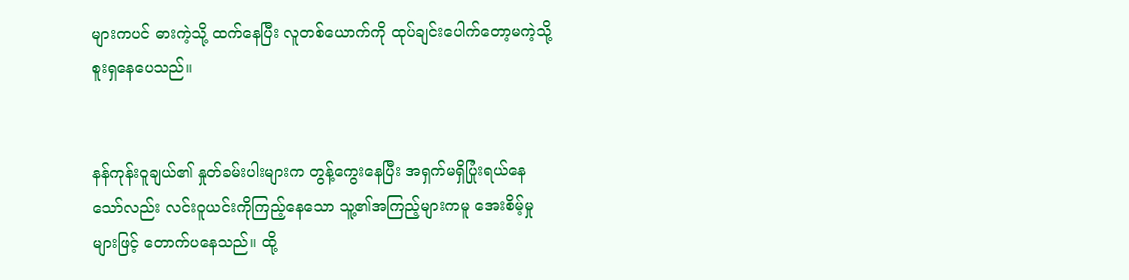များကပင် ဓားကဲ့သို့ ထက်နေပြီး လူတစ်ယောက်ကို ထုပ်ချင်းပေါက်တော့မကဲ့သို့ စူးရှနေပေသည်။


နန်ကုန်းဝူချယ်၏ နှုတ်ခမ်းပါးများက တွန့်ကွေးနေပြီး အရှက်မရှိပြုံးရယ်နေသော်လည်း လင်းဝူယင်းကိုကြည့်နေသော သူ့၏အကြည့်များကမူ အေးစိမ့်မှုများဖြင့် တောက်ပနေသည်။ ထို့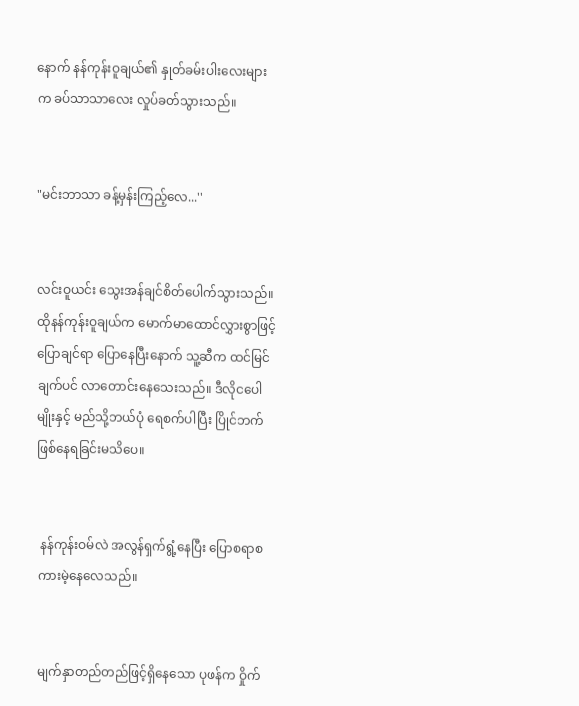နောက် နန်ကုန်းဝူချယ်၏ နှုတ်ခမ်းပါးလေးများက ခပ်သာသာလေး လှုပ်ခတ်သွားသည်။


"မင်းဘာသာ ခန့်မှန်းကြည့်လေ...''


လင်းဝူယင်း သွေးအန်ချင်စိတ်ပေါက်သွားသည်။ ထိုနန်ကုန်းဝူချယ်က မောက်မာထောင်လွှားစွာဖြင့် ပြောချင်ရာ ပြောနေပြီးနောက် သူ့ဆီက ထင်မြင်ချက်ပင် လာတောင်းနေသေးသည်။ ဒီလိုငပေါမျိုးနှင့် မည်သို့ဘယ်ပုံ ရေစက်ပါပြီး ပြိုင်ဘက်ဖြစ်နေရခြင်းမသိပေ။


 နန်ကုန်းဝမ်လဲ အလွန်ရှက်ရွံ့နေပြီး ပြောစရာစကားမဲ့နေလေသည်။


မျက်နှာတည်တည်ဖြင့်ရှိနေသော ပုဖန်က ဝှိုက်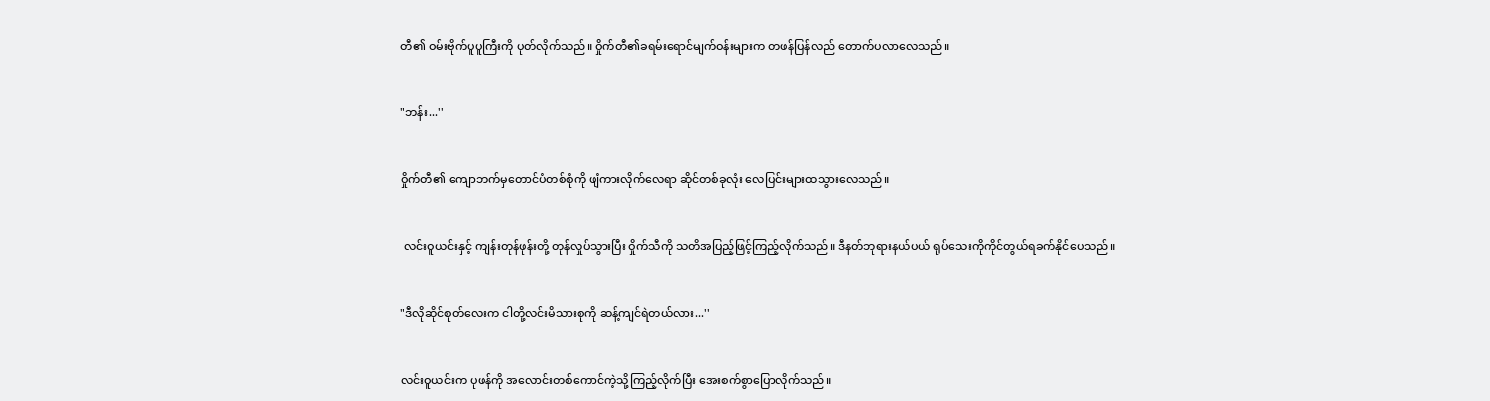တီ၏ ဝမ်းဗိုက်ပူပူကြီးကို ပုတ်လိုက်သည်။ ဝှိုက်တီ၏ခရမ်းရောင်မျက်ဝန်းများက တဖန်ပြန်လည် တောက်ပလာလေသည်။


"ဘန်း...''


ဝှိုက်တီ၏ ကျောဘက်မှတောင်ပံတစ်စုံကို ဖျံကားလိုက်လေရာ ဆိုင်တစ်ခုလုံး လေပြင်းများထသွားလေသည်။


 လင်းဝူယင်းနှင့် ကျန်းတုန်ဖုန်းတို့ တုန်လှုပ်သွားပြီး ဝှိုက်သီကို သတိအပြည့်ဖြင့်ကြည့်လိုက်သည်။ ဒီနတ်ဘုရားနယ်ပယ် ရုပ်သေးကိုကိုင်တွယ်ရခက်နိုင်ပေသည်။


"ဒီလိုဆိုင်စုတ်လေးက ငါတို့လင်းမိသားစုကို ဆန့်ကျင်ရဲတယ်လား...''


လင်းဝူယင်းက ပုဖန်ကို အလောင်းတစ်ကောင်ကဲ့သို့ကြည့်လိုက်ပြီး အေးစက်စွာပြောလိုက်သည်။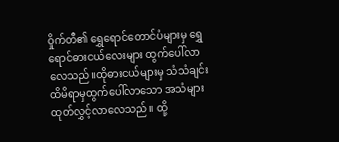ဝှိုက်တီ၏ ရွှေရောင်တောင်ပံများမှ ရွှေရောင်ဓားငယ်လေးများ ထွက်ပေါ်လာလေသည်။ထိုဓားငယ်များမှ သံသံချင်း ထိမိရာမှထွက်ပေါ်လာသော အသံများထုတ်လွှင့်လာလေသည်။ ထို့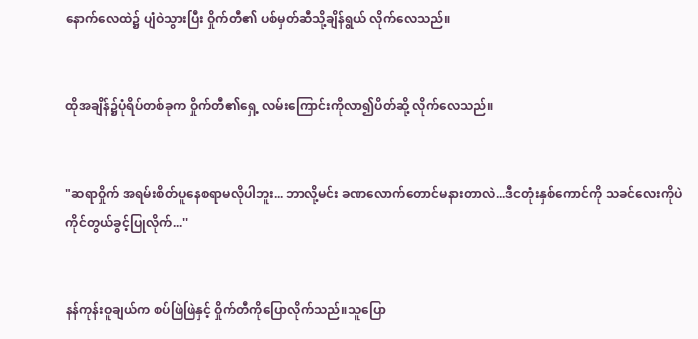နောက်လေထဲ၌ ပျံဝဲသွားပြီး ဝှိုက်တီ၏ ပစ်မှတ်ဆီသို့ချိန်ရွယ် လိုက်လေသည်။


ထိုအချိန်၌ပုံရိပ်တစ်ခုက ဝှိုက်တီ၏ရှေ့ လမ်းကြောင်းကိုလာ၍ပိတ်ဆို့ လိုက်လေသည်။


"ဆရာဝှိုက် အရမ်းစိတ်ပူနေစရာမလိုပါဘူး... ဘာလို့မင်း ခဏလောက်တောင်မနားတာလဲ...ဒီငတုံးနှစ်ကောင်ကို သခင်လေးကိုပဲ ကိုင်တွယ်ခွင့်ပြုလိုက်...''


နန်ကုန်းဝူချယ်က စပ်ဖြဲဖြဲနှင့် ဝှိုက်တီကိုပြောလိုက်သည်။သူပြော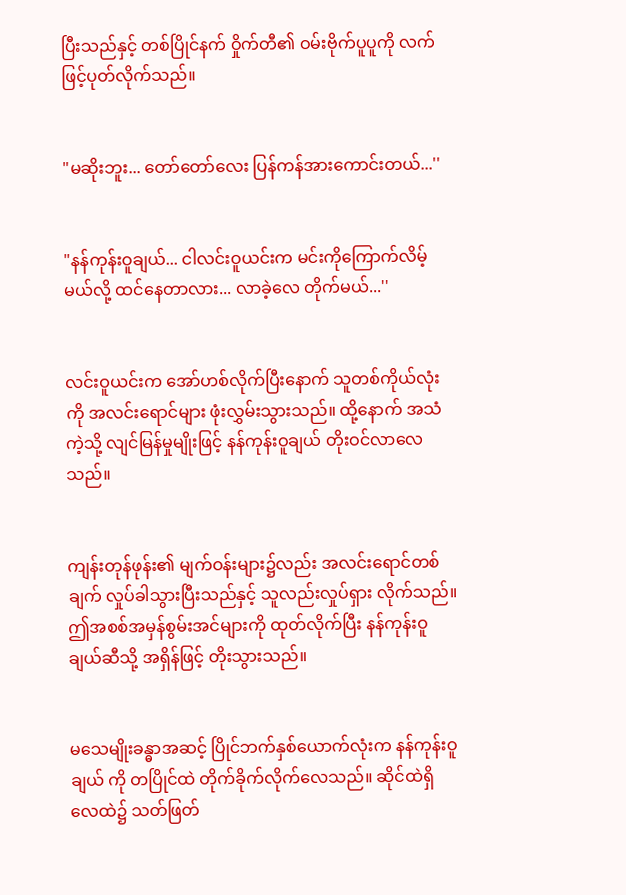ပြီးသည်နှင့် တစ်ပြိုင်နက် ဝှိုက်တီ၏ ဝမ်းဗိုက်ပူပူကို လက်ဖြင့်ပုတ်လိုက်သည်။


"မဆိုးဘူး... တော်တော်လေး ပြန်ကန်အားကောင်းတယ်...''


"နန်ကုန်းဝူချယ်... ငါလင်းဝူယင်းက မင်းကိုကြောက်လိမ့်မယ်လို့ ထင်နေတာလား... လာခဲ့လေ တိုက်မယ်...''


လင်းဝူယင်းက အော်ဟစ်လိုက်ပြီးနောက် သူတစ်ကိုယ်လုံးကို အလင်းရောင်များ ဖုံးလွှမ်းသွားသည်။ ထို့နောက် အသံကဲ့သို့ လျင်မြန်မှုမျိုးဖြင့် နန်ကုန်းဝူချယ် တိုးဝင်လာလေသည်။


ကျန်းတုန်ဖုန်း၏ မျက်ဝန်းများ၌လည်း အလင်းရောင်တစ်ချက် လှုပ်ခါသွားပြီးသည်နှင့် သူလည်းလှုပ်ရှား လိုက်သည်။ ဤအစစ်အမှန်စွမ်းအင်များကို ထုတ်လိုက်ပြီး နန်ကုန်းဝူချယ်ဆီသို့ အရှိန်ဖြင့် တိုးသွားသည်။


မသေမျိုးခန္ဓာအဆင့် ပြိုင်ဘက်နှစ်ယောက်လုံးက နန်ကုန်းဝူချယ် ကို တပြိုင်ထဲ တိုက်ခိုက်လိုက်လေသည်။ ဆိုင်ထဲရှိ လေထဲ၌ သတ်ဖြတ်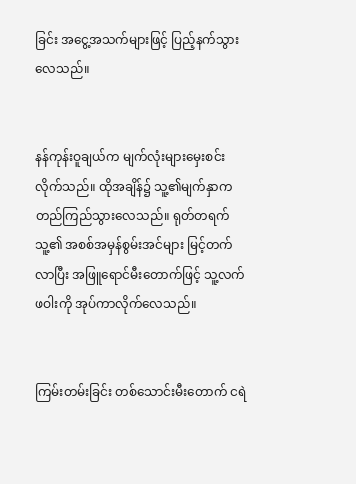ခြင်း အငွေ့အသက်များဖြင့် ပြည့်နက်သွားလေသည်။


နန်ကုန်းဝူချယ်က မျက်လုံးများမှေးစင်းလိုက်သည်။ ထိုအချိန်၌ သူ့၏မျက်နှာက တည်ကြည်သွားလေသည်။ ရုတ်တရက် သူ့၏ အစစ်အမှန်စွမ်းအင်များ မြင့်တက်လာပြီး အဖြူရောင်မီးတောက်ဖြင့် သူ့လက်ဖဝါးကို အုပ်ကာလိုက်လေသည်။


ကြမ်းတမ်းခြင်း တစ်သောင်းမီးတောက် ငရဲ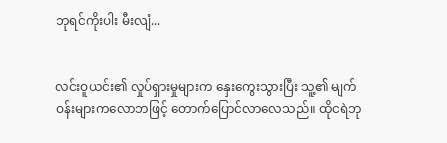ဘုရင်ကိုးပါး မီးလျံ...


လင်းဝူယင်း၏ လှုပ်ရှားမှုများက နှေးကွေးသွားပြီး သူ့၏ မျက်ဝန်းများကလောဘဖြင့် တောက်ပြောင်လာလေသည်။ ထိုငရဲဘု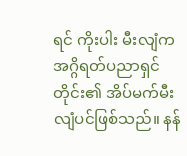ရင် ကိုးပါး မီးလျံက အဂ္ဂိရတ်ပညာရှင်တိုင်း၏ အိပ်မက်မီးလျံပင်ဖြစ်သည်။ နန်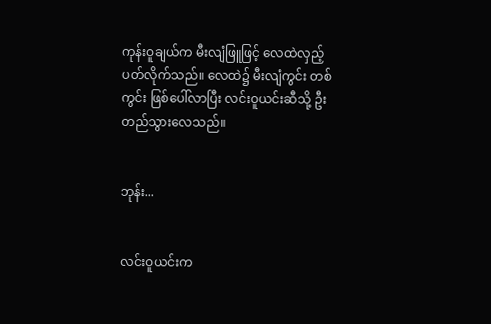ကုန်းဝူချယ်က မီးလျံဖြူဖြင့် လေထဲလှည့်ပတ်လိုက်သည်။ လေထဲ၌ မီးလျံကွင်း တစ်ကွင်း ဖြစ်ပေါ်လာပြီး လင်းဝူယင်းဆီသို့ ဦးတည်သွားလေသည်။


ဘုန်း...


လင်းဝူယင်းက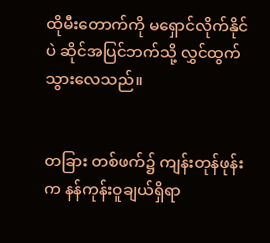ထိုမီးတောက်ကို မရှောင်လိုက်နိုင်ပဲ ဆိုင်အပြင်ဘက်သို့ လွှင်ထွက်သွားလေသည်။


တခြား တစ်ဖက်၌ ကျန်းတုန်ဖုန်းက နန်ကုန်းဝူချယ်ရှိရာ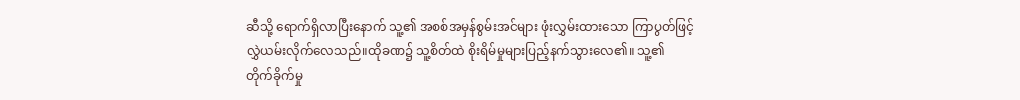ဆီသို့ ရောက်ရှိလာပြီးနောက် သူ့၏ အစစ်အမှန်စွမ်းအင်များ ဖုံးလွှမ်းထားသော ကြာပွတ်ဖြင့် လွှဲယမ်းလိုက်လေသည်။ထိုခဏ၌ သူ့စိတ်ထဲ စိုးရိမ်မှုများပြည့်နက်သွားလေ၏။ သူ့၏ တိုက်ခိုက်မှု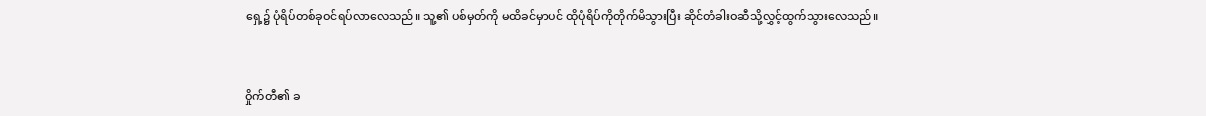ရှေ့၌ ပုံရိပ်တစ်ခုဝင်ရပ်လာလေသည်။ သူ့၏ ပစ်မှတ်ကို မထိခင်မှာပင် ထိုပုံရိပ်ကိုတိုက်မိသွားပြီး ဆိုင်တံခါးဝဆီသို့လွှင့်ထွက်သွားလေသည်။


ဝှိုက်တီ၏ ခ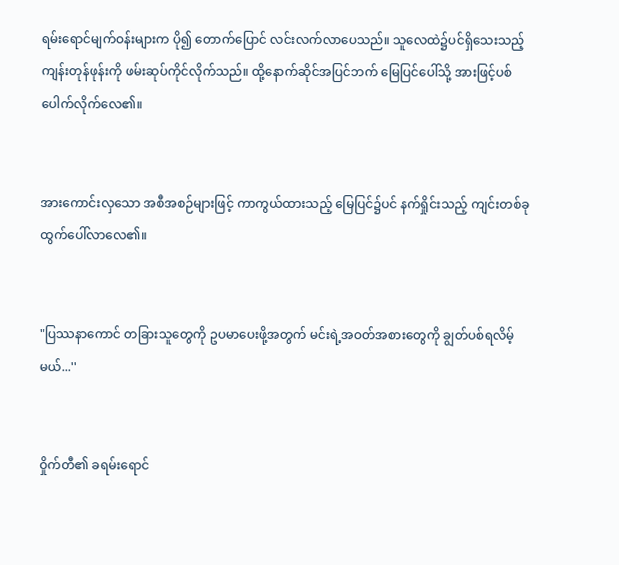ရမ်းရောင်မျက်ဝန်းများက ပို၍ တောက်ပြောင် လင်းလက်လာပေသည်။ သူလေထဲ၌ပင်ရှိသေးသည့် ကျန်းတုန်ဖုန်းကို ဖမ်းဆုပ်ကိုင်လိုက်သည်။ ထို့နောက်ဆိုင်အပြင်ဘက် မြေပြင်ပေါ်သို့ အားဖြင့်ပစ်ပေါက်လိုက်လေ၏။


အားကောင်းလှသော အစီအစဉ်များဖြင့် ကာကွယ်ထားသည့် မြေပြင်၌ပင် နက်ရှိုင်းသည့် ကျင်းတစ်ခုထွက်ပေါ်လာလေ၏။


"ပြဿနာကောင် တခြားသူတွေကို ဥပမာပေးဖို့အတွက် မင်းရဲ့အဝတ်အစားတွေကို ချွတ်ပစ်ရလိမ့်မယ်...''


ဝှိုက်တီ၏ ခရမ်းရောင်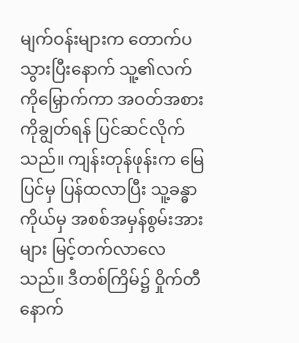မျက်ဝန်းများက တောက်ပသွားပြီးနောက် သူ့၏လက်ကိုမြှောက်ကာ အဝတ်အစားကိုချွတ်ရန် ပြင်ဆင်လိုက်သည်။ ကျန်းတုန်ဖုန်းက မြေပြင်မှ ပြန်ထလာပြီး သူ့ခန္ဓာကိုယ်မှ အစစ်အမှန်စွမ်းအားများ မြင့်တက်လာလေသည်။ ဒီတစ်ကြိမ်၌ ဝှိုက်တီနောက်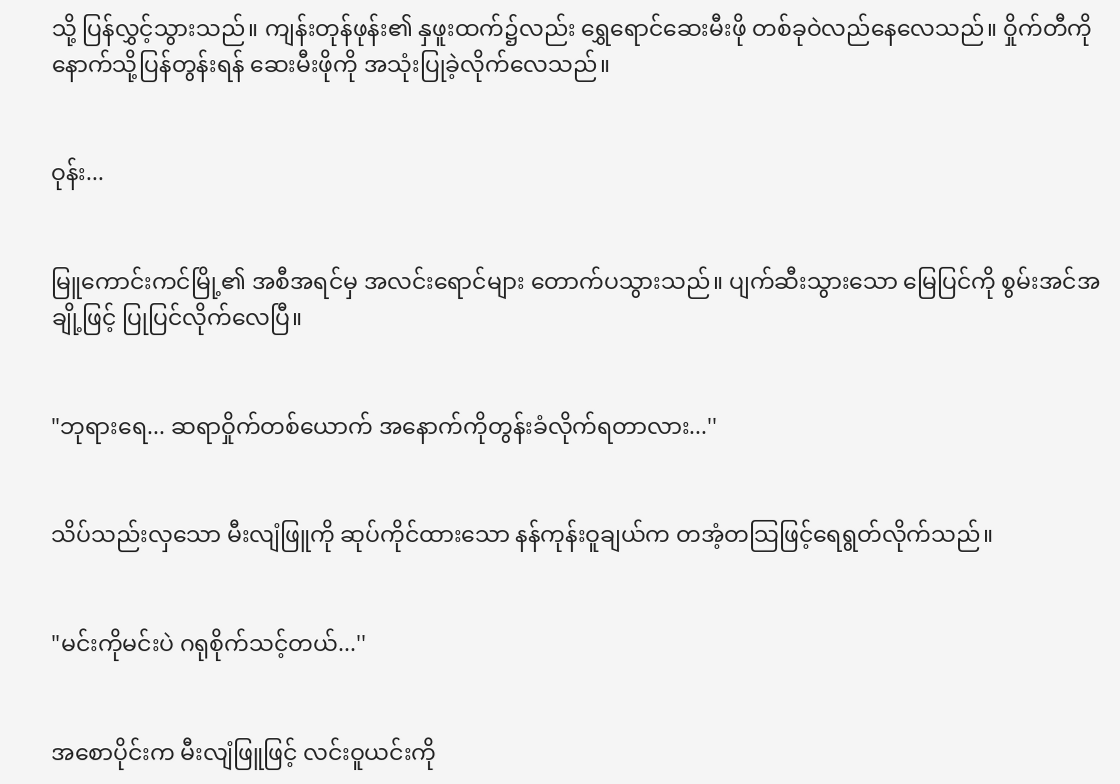သို့ ပြန်လွှင့်သွားသည်။ ကျန်းတုန်ဖုန်း၏ နှဖူးထက်၌လည်း ရွှေရောင်ဆေးမီးဖို တစ်ခုဝဲလည်နေလေသည်။ ဝှိုက်တီကို နောက်သို့ပြန်တွန်းရန် ဆေးမီးဖိုကို အသုံးပြုခဲ့လိုက်လေသည်။


ဝုန်း...


မြူကောင်းကင်မြို့၏ အစီအရင်မှ အလင်းရောင်များ တောက်ပသွားသည်။ ပျက်ဆီးသွားသော မြေပြင်ကို စွမ်းအင်အချို့ဖြင့် ပြုပြင်လိုက်လေပြီ။


"ဘုရားရေ... ဆရာဝှိုက်တစ်ယောက် အနောက်ကိုတွန်းခံလိုက်ရတာလား...''


သိပ်သည်းလှသော မီးလျံဖြူကို ဆုပ်ကိုင်ထားသော နန်ကုန်းဝူချယ်က တအံ့တသြဖြင့်ရေရွတ်လိုက်သည်။


"မင်းကိုမင်းပဲ ဂရုစိုက်သင့်တယ်...''


အစောပိုင်းက မီးလျံဖြူဖြင့် လင်းဝူယင်းကို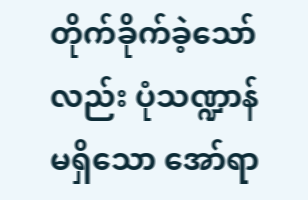တိုက်ခိုက်ခဲ့သော်လည်း ပုံသဏ္ဍာန်မရှိသော အော်ရာ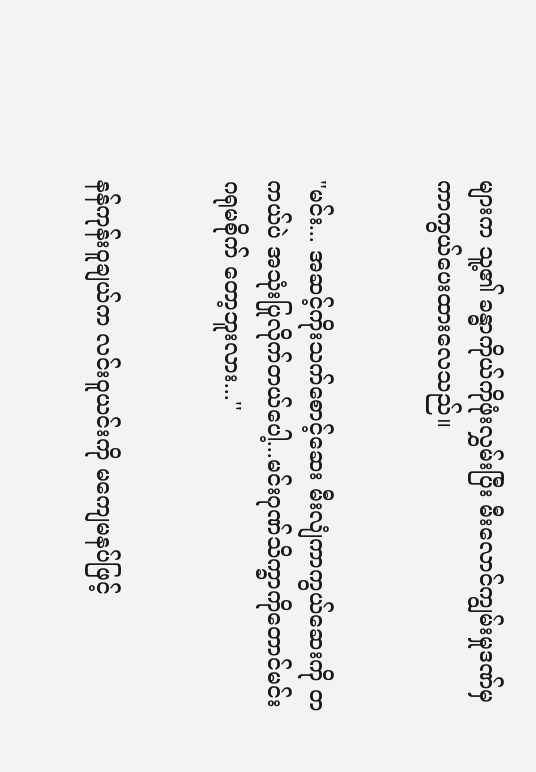များက သူ့၏ ခန္ဓာကိုယ်ကိုဖုံးလွှမ်းပြီး မီးလောင်ကျွမ်းမှုဒဏ်မှ ကာကွယ်ပေးထားလေသည်။


"မင်း... အဆင့်ကိုးသက်စောင့်ဆေး မီးလျံကာကွယ်ဆေးကို တကယ်ပဲ အသုံးပြုလိုက်တယ်ပေါ့...မင်းဂုဏ်သိက္ခာကိုတောင်မင်းဂရုမစိုက် တော့ဘူးလား...''


နန်ကုန်းဝူချယ်က လင်းဝူယင်းကို မကျေမနပ်ဖြင့်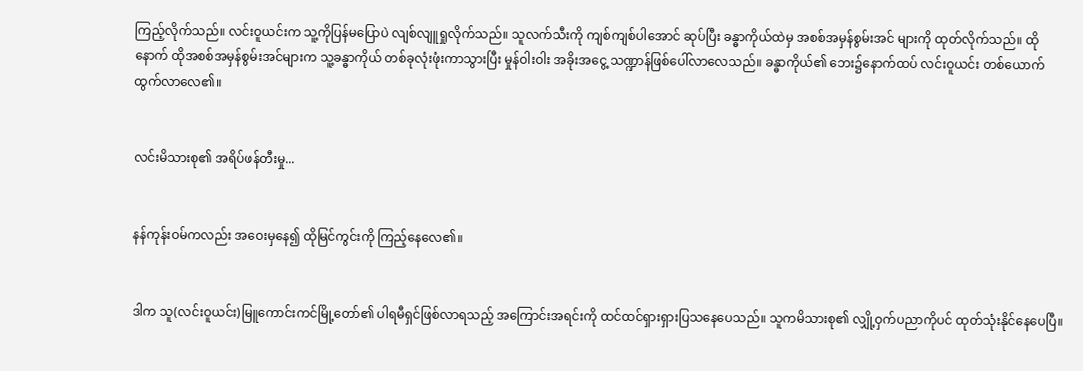ကြည့်လိုက်သည်။ လင်းဝူယင်းက သူ့ကိုပြန်မပြောပဲ လျစ်လျူရှုလိုက်သည်။ သူလက်သီးကို ကျစ်ကျစ်ပါအောင် ဆုပ်ပြီး ခန္ဓာကိုယ်ထဲမှ အစစ်အမှန်စွမ်းအင် များကို ထုတ်လိုက်သည်။ ထိုနောက် ထိုအစစ်အမှန်စွမ်းအင်များက သူ့ခန္ဓာကိုယ် တစ်ခုလုံးဖုံးကာသွားပြီး မှုန်ဝါးဝါး အခိုးအငွေ့ သဏ္ဍာန်ဖြစ်ပေါ်လာလေသည်။ ခန္ဓာကိုယ်၏ ဘေး၌နောက်ထပ် လင်းဝူယင်း တစ်ယောက်ထွက်လာလေ၏။


လင်းမိသားစု၏ အရိပ်ဖန်တီးမှု...


နန်ကုန်းဝမ်ကလည်း အဝေးမှနေ၍ ထိုမြင်ကွင်းကို ကြည့်နေလေ၏။


ဒါက သူ(လင်းဝူယင်း)မြူကောင်းကင်မြို့တော်၏ ပါရမီရှင်ဖြစ်လာရသည့် အကြောင်းအရင်းကို ထင်ထင်ရှားရှားပြသနေပေသည်။ သူကမိသားစု၏ လျှို့ဝှက်ပညာကိုပင် ထုတ်သုံးနိုင်နေပေပြီ။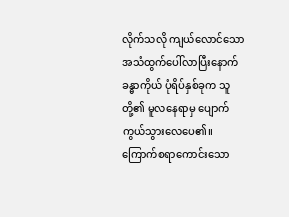လိုက်သလို ကျယ်လောင်သော အသံထွက်ပေါ်လာပြီးနောက် ခန္ဓာကိုယ် ပုံရိပ်နှစ်ခုက သူတို့၏ မူလနေရာမှ ပျောက်ကွယ်သွားလေပေ၏။ ကြောက်စရာကောင်းသော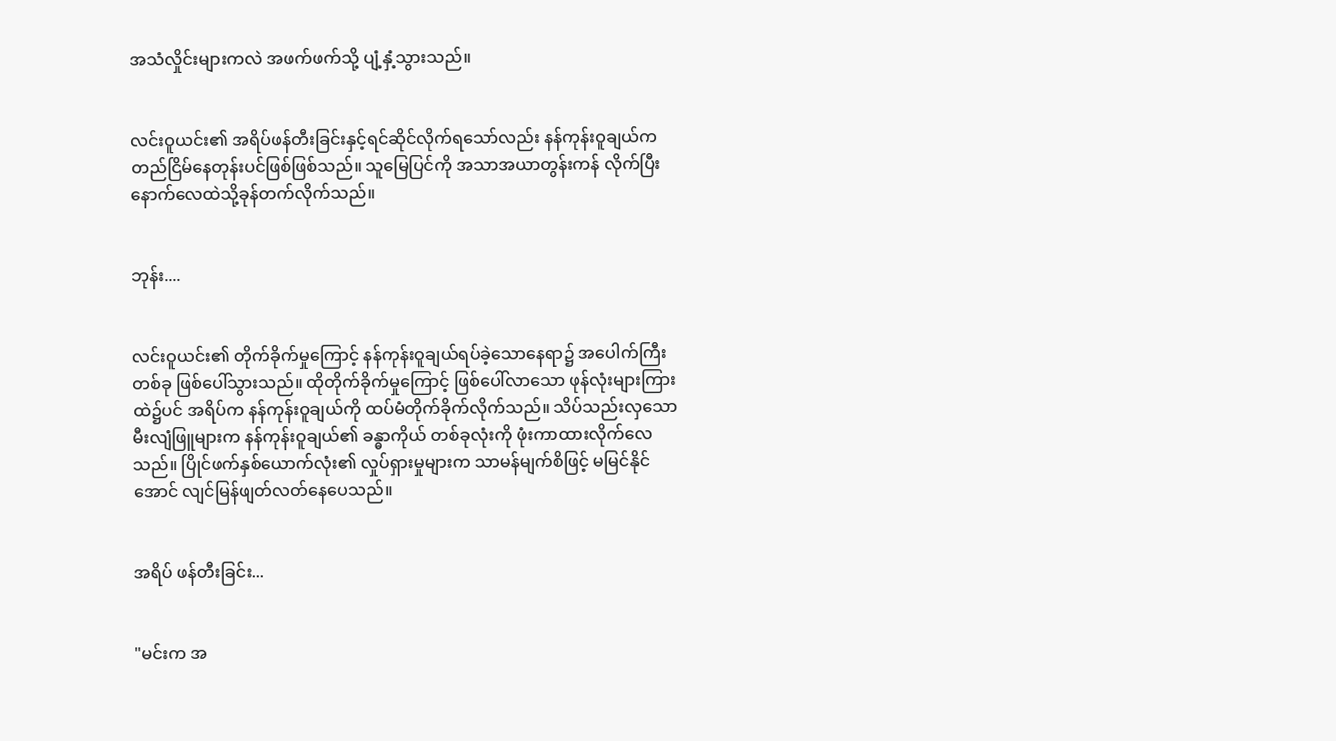အသံလှိုင်းများကလဲ အဖက်ဖက်သို့ ပျံ့နှံ့သွားသည်။


လင်းဝူယင်း၏ အရိပ်ဖန်တီးခြင်းနှင့်ရင်ဆိုင်လိုက်ရသော်လည်း နန်ကုန်းဝူချယ်က တည်ငြိမ်နေတုန်းပင်ဖြစ်ဖြစ်သည်။ သူမြေပြင်ကို အသာအယာတွန်းကန် လိုက်ပြီးနောက်လေထဲသို့ခုန်တက်လိုက်သည်။


ဘုန်း....


လင်းဝူယင်း၏ တိုက်ခိုက်မှုကြောင့် နန်ကုန်းဝူချယ်ရပ်ခဲ့သောနေရာ၌ အပေါက်ကြီးတစ်ခု ဖြစ်ပေါ်သွားသည်။ ထိုတိုက်ခိုက်မှုကြောင့် ဖြစ်ပေါ်လာသော ဖုန်လုံးများကြားထဲ၌ပင် အရိပ်က နန်ကုန်းဝူချယ်ကို ထပ်မံတိုက်ခိုက်လိုက်သည်။ သိပ်သည်းလှသော မီးလျံဖြူများက နန်ကုန်းဝူချယ်၏ ခန္ဓာကိုယ် တစ်ခုလုံးကို ဖုံးကာထားလိုက်လေသည်။ ပြိုင်ဖက်နှစ်ယောက်လုံး၏ လှုပ်ရှားမှုများက သာမန်မျက်စိဖြင့် မမြင်နိုင်အောင် လျင်မြန်ဖျတ်လတ်နေပေသည်။


အရိပ် ဖန်တီးခြင်း...


"မင်းက အ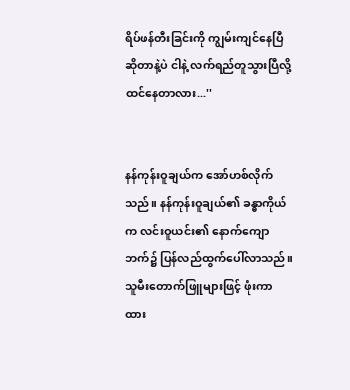ရိပ်ဖန်တီးခြင်းကို ကျွမ်းကျင်နေပြီဆိုတာနဲ့ပဲ ငါနဲ့ လက်ရည်တူသွားပြီလို့ ထင်နေတာလား...''


နန်ကုန်းဝူချယ်က အော်ဟစ်လိုက်သည်။ နန်ကုန်းဝူချယ်၏ ခန္ဓာကိုယ်က လင်းဝူယင်း၏ နောက်ကျောဘက်၌ ပြန်လည်ထွက်ပေါ်လာသည်။ သူမီးတောက်ဖြူများဖြင့် ဖုံးကာထား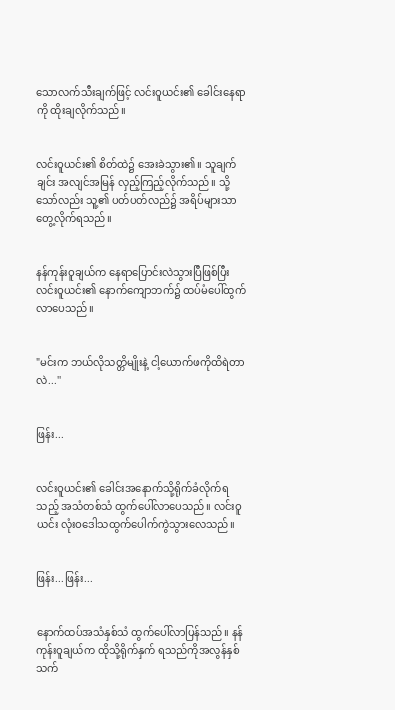သောလက်သီးချက်ဖြင့် လင်းဝူယင်း၏ ခေါင်းနေရာကို ထိုးချလိုက်သည်။


လင်းဝူယင်း၏ စိတ်ထဲ၌ အေးခဲသွား၏။ သူချက်ချင်း အလျင်အမြန် လှည့်ကြည့်လိုက်သည်။ သို့သော်လည်း သူ့၏ ပတ်ပတ်လည်၌ အရိပ်များသာတွေ့လိုက်ရသည်။


နန်ကုန်းဝူချယ်က နေရာပြောင်းလဲသွားပြီဖြစ်ပြီး လင်းဝူယင်း၏ နောက်ကျောဘက်၌ ထပ်မံပေါ်ထွက်လာပေသည်။


"မင်းက ဘယ်လိုသတ္တိမျိုးနဲ့ ငါ့ယောက်ဖကိုထိရဲတာလဲ...''


ဖြန်း...


လင်းဝူယင်း၏ ခေါင်းအနောက်သို့ရိုက်ခံလိုက်ရသည့် အသံတစ်သံ ထွက်ပေါ်လာပေသည်။ လင်းဝူယင်း လုံးဝဒေါသထွက်ပေါက်ကွဲသွားလေသည်။


ဖြန်း...ဖြန်း...


နောက်ထပ်အသံနှစ်သံ ထွက်ပေါ်လာပြန်သည်။ နန်ကုန်းဝူချယ်က ထိုသို့ရိုက်နှက် ရသည်ကိုအလွန်နှစ်သက်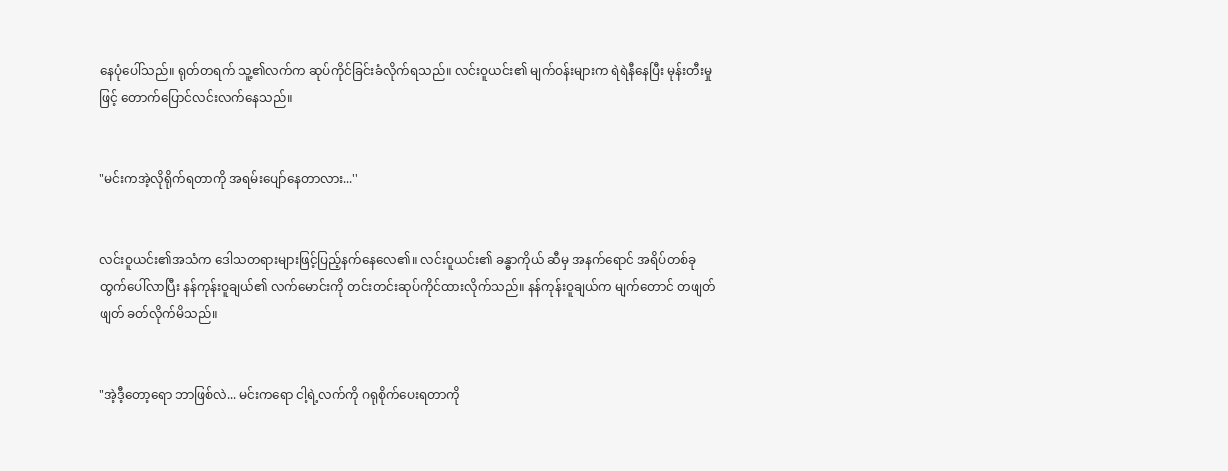နေပုံပေါ်သည်။ ရုတ်တရက် သူ့၏လက်က ဆုပ်ကိုင်ခြင်းခံလိုက်ရသည်။ လင်းဝူယင်း၏ မျက်ဝန်းများက ရဲရဲနီနေပြီး မုန်းတီးမှုဖြင့် တောက်ပြောင်လင်းလက်နေသည်။


"မင်းကအဲ့လိုရိုက်ရတာကို အရမ်းပျော်နေတာလား...''


လင်းဝူယင်း၏အသံက ဒေါသတရားများဖြင့်ပြည့်နက်နေလေ၏။ လင်းဝူယင်း၏ ခန္ဓာကိုယ် ဆီမှ အနက်ရောင် အရိပ်တစ်ခုထွက်ပေါ်လာပြီး နန်ကုန်းဝူချယ်၏ လက်မောင်းကို တင်းတင်းဆုပ်ကိုင်ထားလိုက်သည်။ နန်ကုန်းဝူချယ်က မျက်တောင် တဖျတ်ဖျတ် ခတ်လိုက်မိသည်။


"အဲ့ဒီ့တော့ရော ဘာဖြစ်လဲ... မင်းကရော ငါ့ရဲ့လက်ကို ဂရုစိုက်ပေးရတာကို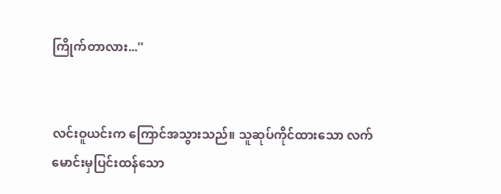ကြိုက်တာလား...''


လင်းဝူယင်းက ကြောင်အသွားသည်။ သူဆုပ်ကိုင်ထားသော လက်မောင်းမှပြင်းထန်သော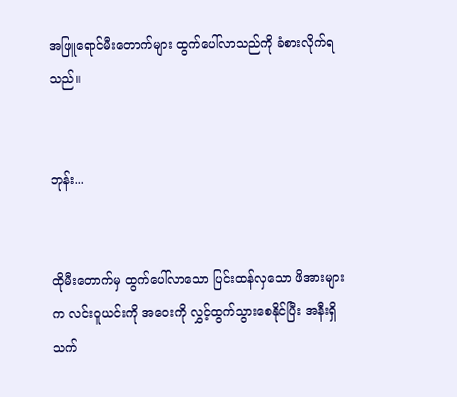အဖြူရောင်မီးတောက်များ ထွက်ပေါ်လာသည်ကို ခံစားလိုက်ရသည်။


ဘုန်း...


ထိုမီးတောက်မှ ထွက်ပေါ်လာသော ပြင်းထန်လှသော ဖိအားများက လင်းဝူယင်းကို အဝေးကို လွှင့်ထွက်သွားစေနိုင်ပြီး အနီးရှိ သက်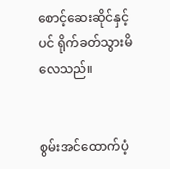စောင့်ဆေးဆိုင်နှင့်ပင် ရိုက်ခတ်သွားမိလေသည်။


စွမ်းအင်ထောက်ပံ့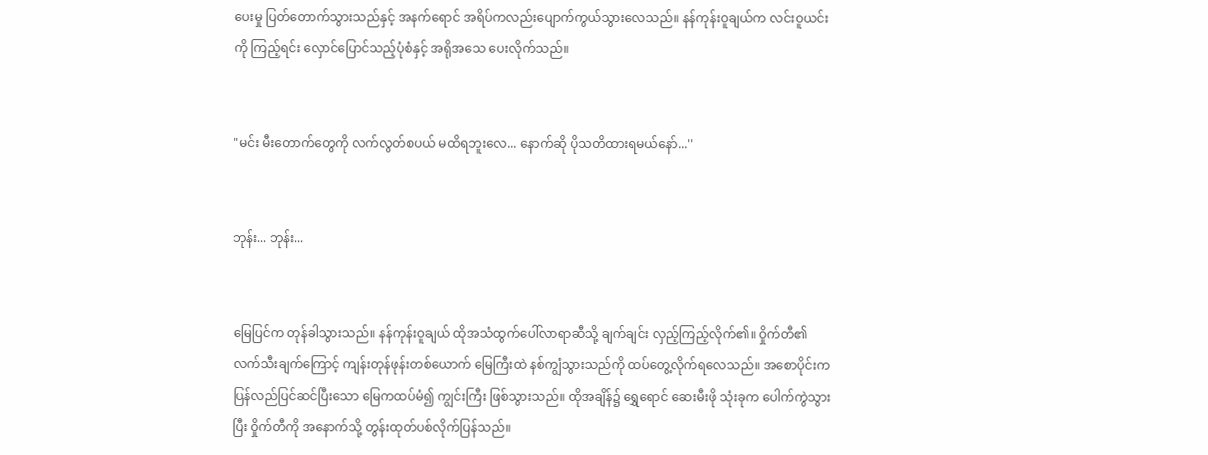ပေးမှု ပြတ်တောက်သွားသည်နှင့် အနက်ရောင် အရိပ်ကလည်းပျောက်ကွယ်သွားလေသည်။ နန်ကုန်းဝူချယ်က လင်းဝူယင်းကို ကြည့်ရင်း လှောင်ပြောင်သည့်ပုံစံနှင့် အရိုအသေ ပေးလိုက်သည်။


"မင်း မီးတောက်တွေကို လက်လွတ်စပယ် မထိရဘူးလေ... နောက်ဆို ပိုသတိထားရမယ်နော်...''


ဘုန်း... ဘုန်း...


မြေပြင်က တုန်ခါသွားသည်။ နန်ကုန်းဝူချယ် ထိုအသံထွက်ပေါ်လာရာဆီသို့ ချက်ချင်း လှည့်ကြည့်လိုက်၏။ ဝှိုက်တီ၏ လက်သီးချက်ကြောင့် ကျန်းတုန်ဖုန်းတစ်ယောက် မြေကြီးထဲ နစ်ကျွံသွားသည်ကို ထပ်တွေ့လိုက်ရလေသည်။ အစောပိုင်းက ပြန်လည်ပြင်ဆင်ပြီးသော မြေကထပ်မံ၍ ကျွင်းကြီး ဖြစ်သွားသည်။ ထိုအချိန်၌ ရွှေရောင် ဆေးမီးဖို သုံးခုက ပေါက်ကွဲသွားပြီး ဝှိုက်တီကို အနောက်သို့ တွန်းထုတ်ပစ်လိုက်ပြန်သည်။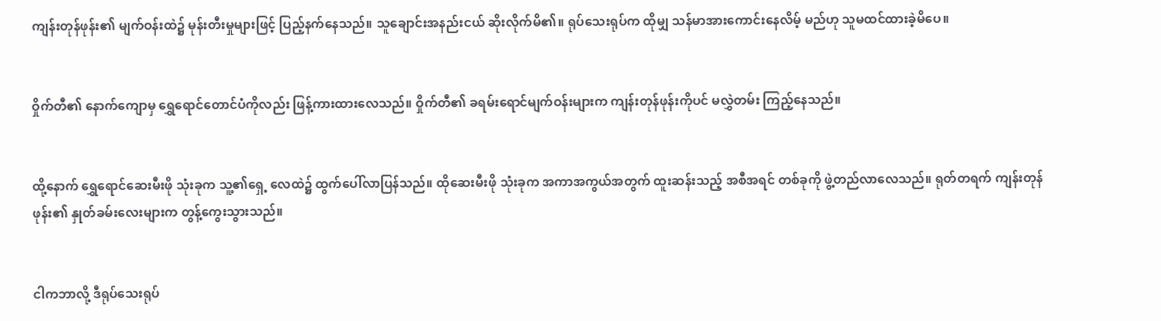ကျန်းတုန်ဖုန်း၏ မျက်ဝန်းထဲ၌ မုန်းတီးမှုများဖြင့် ပြည့်နက်နေသည်။ သူချောင်းအနည်းငယ် ဆိုးလိုက်မိ၏။ ရုပ်သေးရုပ်က ထိုမျှ သန်မာအားကောင်းနေလိမ့် မည်ဟု သူမထင်ထားခဲ့မိပေ။


ဝှိုက်တီ၏ နောက်ကျောမှ ရွှေရောင်တောင်ပံကိုလည်း ဖြန့်ကားထားလေသည်။ ဝှိုက်တီ၏ ခရမ်းရောင်မျက်ဝန်းများက ကျန်းတုန်ဖုန်းကိုပင် မလွှဲတမ်း ကြည့်နေသည်။


ထို့နောက် ရွှေရောင်ဆေးမီးဖို သုံးခုက သူ့၏ရှေ့ လေထဲ၌ ထွက်ပေါ်လာပြန်သည်။ ထိုဆေးမီးဖို သုံးခုက အကာအကွယ်အတွက် ထူးဆန်းသည့် အစီအရင် တစ်ခုကို ဖွဲ့တည်လာလေသည်။ ရုတ်တရက် ကျန်းတုန်ဖုန်း၏ နှုတ်ခမ်းလေးများက တွန့်ကွေးသွားသည်။


ငါကဘာလို့ ဒီရုပ်သေးရုပ်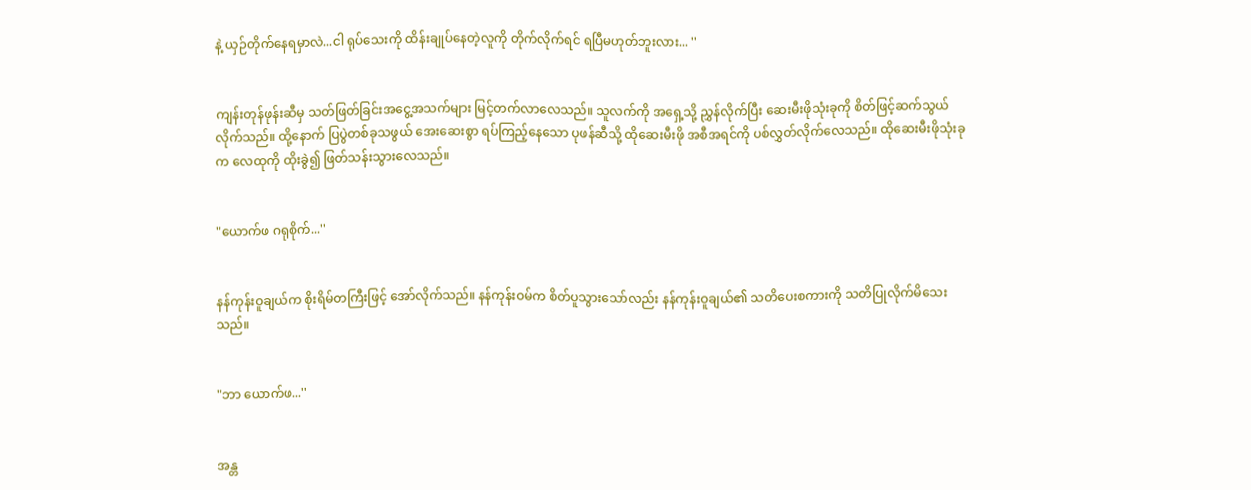နဲ့ ယှဉ်တိုက်နေရမှာလဲ...ငါ ရုပ်သေးကို ထိန်းချုပ်နေတဲ့လူကို တိုက်လိုက်ရင် ရပြီမဟုတ်ဘူးလား... ''


ကျန်းတုန်ဖုန်းဆီမှ သတ်ဖြတ်ခြင်းအငွေ့အသက်များ မြင့်တက်လာလေသည်။ သူလက်ကို အရှေ့သို့ ညွှန်လိုက်ပြီး ဆေးမီးဖိုသုံးခုကို စိတ်ဖြင့်ဆက်သွယ်လိုက်သည်။ ထို့နောက် ပြပွဲတစ်ခုသဖွယ် အေးဆေးစွာ ရပ်ကြည့်နေသော ပုဖန်ဆီသို့ ထိုဆေးမီးဖို အစီအရင်ကို ပစ်လွှတ်လိုက်လေသည်။ ထိုဆေးမီးဖိုသုံးခုက လေထုကို ထိုးခွဲ၍ ဖြတ်သန်းသွားလေသည်။


"ယောက်ဖ ဂရုစိုက်...''


နန်ကုန်းဝူချယ်က စိုးရိမ်တကြီးဖြင့် အော်လိုက်သည်။ နန်ကုန်းဝမ်က စိတ်ပူသွားသော်လည်း နန်ကုန်းဝူချယ်၏ သတိပေးစကားကို သတိပြုလိုက်မိသေးသည်။


"ဘာ ယောက်ဖ...''


အန္တ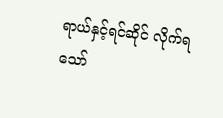ရာယ်နှင့်ရင်ဆိုင် လိုက်ရသော်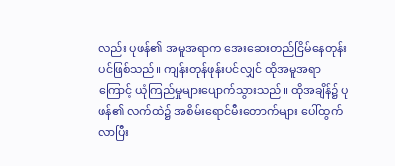လည်း ပုဖန်၏ အမူအရာက အေးဆေးတည်ငြိမ်နေတုန်းပင်ဖြစ်သည်။ ကျန်းတုန်ဖုန်းပင်လျှင် ထိုအမူအရာကြောင့် ယုံကြည်မှုများပျောက်သွားသည်။ ထိုအချိန်၌ ပုဖန်၏ လက်ထဲ၌ အစိမ်းရောင်မီးတောက်များ ပေါ်ထွက်လာပြီး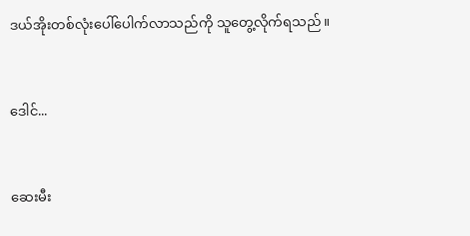ဒယ်အိုးတစ်လုံးပေါ်ပေါက်လာသည်ကို သူတွေ့လိုက်ရသည်။


ဒေါင်...


ဆေးမီး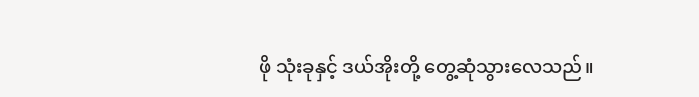ဖို သုံးခုနှင့် ဒယ်အိုးတို့ တွေ့ဆုံသွားလေသည်။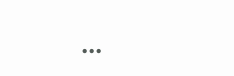...